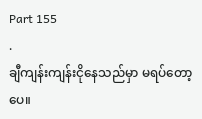Part 155
.
ချီကျန်းကျန်းငိုနေသည်မှာ မရပ်တော့ပေ။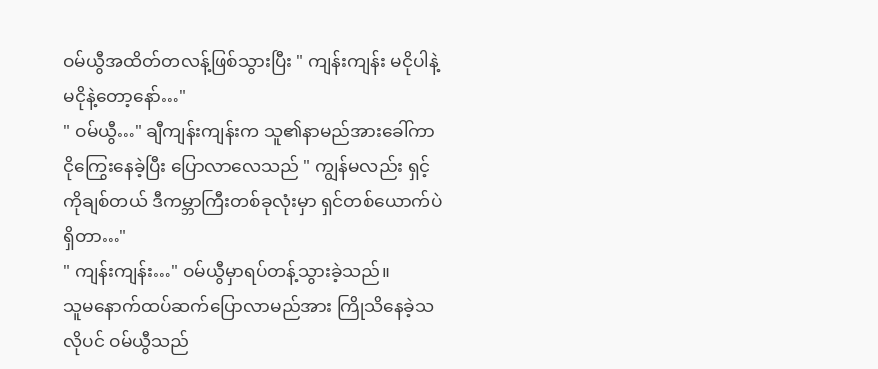ဝမ်ယွီအထိတ်တလန့်ဖြစ်သွားပြီး " ကျန်းကျန်း မငိုပါနဲ့ မငိုနဲ့တော့နော်…"
" ဝမ်ယွီ…" ချီကျန်းကျန်းက သူ၏နာမည်အားခေါ်ကာ ငိုကြွေးနေခဲ့ပြီး ပြောလာလေသည် " ကျွန်မလည်း ရှင့်ကိုချစ်တယ် ဒီကမ္ဘာကြီးတစ်ခုလုံးမှာ ရှင်တစ်ယောက်ပဲရှိတာ…"
" ကျန်းကျန်း…" ဝမ်ယွီမှာရပ်တန့်သွားခဲ့သည်။
သူမနောက်ထပ်ဆက်ပြောလာမည်အား ကြိုသိနေခဲ့သလိုပင် ဝမ်ယွီသည်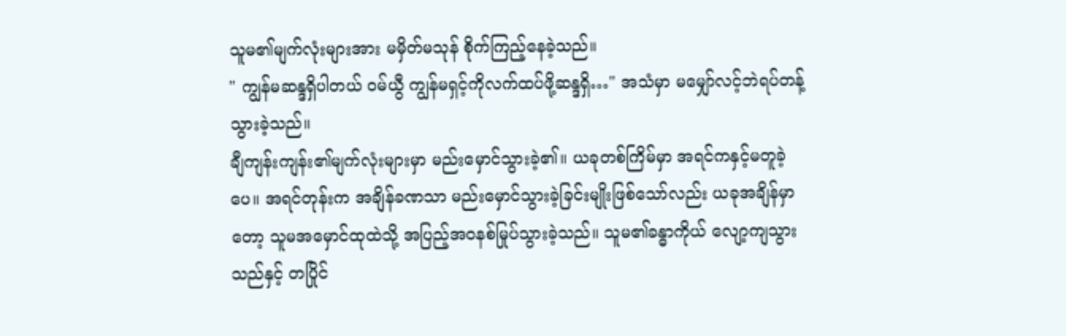သူမ၏မျက်လုံးများအား မမှိတ်မသုန် စိုက်ကြည့်နေခဲ့သည်။
" ကျွန်မဆန္ဒရှိပါတယ် ဝမ်ယွီ ကျွန်မရှင့်ကိုလက်ထပ်ဖို့ဆန္ဒရှိ…" အသံမှာ မမျှော်လင့်ဘဲရပ်တန့်သွားခဲ့သည်။
ချီကျန်းကျန်း၏မျက်လုံးများမှာ မည်းမှောင်သွားခဲ့၏။ ယခုတစ်ကြိမ်မှာ အရင်ကနှင့်မတူခဲ့ပေ။ အရင်တုန်းက အချိန်ခဏသာ မည်းမှောင်သွားခဲ့ခြင်းမျိုးဖြစ်သော်လည်း ယခုအချိန်မှာတော့ သူမအမှောင်ထုထဲသို့ အပြည့်အဝနစ်မြုပ်သွားခဲ့သည်။ သူမ၏ခန္ဓာကိုယ် လျော့ကျသွားသည်နှင့် တပြိုင်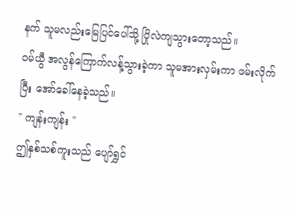နက် သူမလည်းမြေပြင်ပေါ်သို့ ပြိုလဲကျသွားတော့သည်။
ဝမ်ယွီ အလွန်ကြောက်လန့်သွားခဲ့ကာ သူမအားလှမ်းကာ ဖမ်းလိုက်ပြီး အော်ခေါ်နေခဲ့သည်။
" ကျန်းကျန်း "
ဤနှစ်သစ်ကူးသည် ပျော်ရွှင်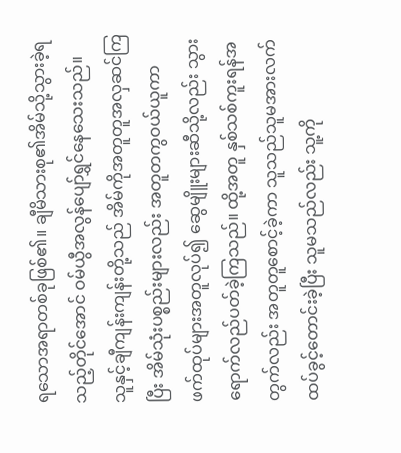ရသောအရာတစ်ခုဖြစ်၏။ ချီမိသားစု၏အိမ်သို့သွားခဲ့ရသည့်တိုင်အောင် ဝမ်ယွီအလွန်ပျော်ရွှင်နေသေးသည်။
သူနှင့်ချီကျန်းကျန်းတို့သည် အိမ်ကိုအတူတူအလှဆင်ကြပြီး အိမ်သုံးပစ္စည်းများလည်း အတူတကွဝယ်ယူကာ ဖက်ထုပ်များအတူလုပ်၍ ဆွေမျိူးများဆီသို့လည်း သွားရောက်လည်ပတ်ခဲ့ကြသည်။ ထို့အတူ နှစ်သစ်ကူးရန်အတွက်လည်း အတူတူစောင့်ခဲ့ကာ သူသည်သူမအားလက်ထပ်ခွင့်တောင်းခဲ့ပြီး သူမသည်လည်း သူ့ကို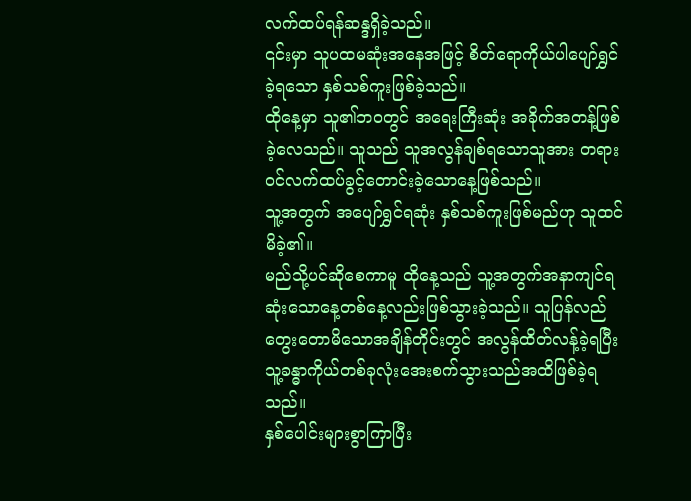လက်ထပ်ရန်ဆန္ဒရှိခဲ့သည်။
၎င်းမှာ သူပထမဆုံးအနေအဖြင့် စိတ်ရောကိုယ်ပါပျော်ရွှင်ခဲ့ရသော နှစ်သစ်ကူးဖြစ်ခဲ့သည်။
ထိုနေ့မှာ သူ၏ဘဝတွင် အရေးကြီးဆုံး အခိုက်အတန့်ဖြစ်ခဲ့လေသည်။ သူသည် သူအလွန်ချစ်ရသောသူအား တရားဝင်လက်ထပ်ခွင့်တောင်းခဲ့သောနေ့ဖြစ်သည်။
သူ့အတွက် အပျော်ရွှင်ရဆုံး နှစ်သစ်ကူးဖြစ်မည်ဟု သူထင်မိခဲ့၏။
မည်သို့ပင်ဆိုစေကာမူ ထိုနေ့သည် သူ့အတွက်အနာကျင်ရဆုံးသောနေ့တစ်နေ့လည်းဖြစ်သွားခဲ့သည်။ သူပြန်လည်တွေးတောမိသောအချိန်တိုင်းတွင် အလွန်ထိတ်လန့်ခဲ့ရပြီး သူ့ခန္ဓာကိုယ်တစ်ခုလုံးအေးစက်သွားသည်အထိဖြစ်ခဲ့ရသည်။
နှစ်ပေါင်းများစွာကြာပြီး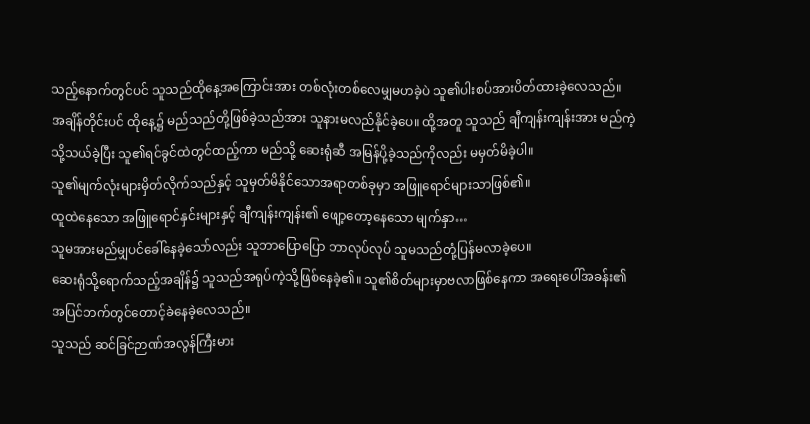သည့်နောက်တွင်ပင် သူသည်ထိုနေ့အကြောင်းအား တစ်လုံးတစ်လေမျှမဟခဲ့ပဲ သူ၏ပါးစပ်အားပိတ်ထားခဲ့လေသည်။
အချိန်တိုင်းပင် ထိုနေ့၌ မည်သည်တို့ဖြစ်ခဲ့သည်အား သူနားမလည်နိုင်ခဲ့ပေ။ ထို့အတူ သူသည် ချီကျန်းကျန်းအား မည်ကဲ့သို့သယ်ခဲ့ပြီး သူ၏ရင်ခွင်ထဲတွင်ထည့်ကာ မည်သို့ ဆေးရုံဆီ အမြန်ပို့ခဲ့သည်ကိုလည်း မမှတ်မိခဲ့ပါ။
သူ၏မျက်လုံးများမှိတ်လိုက်သည်နှင့် သူမှတ်မိနိုင်သောအရာတစ်ခုမှာ အဖြူရောင်များသာဖြစ်၏။
ထူထဲနေသော အဖြူရောင်နှင်းများနှင့် ချီကျန်းကျန်း၏ ဖျော့တော့နေသော မျက်နှာ…
သူမအားမည်မျှပင်ခေါ်နေခဲ့သော်လည်း သူဘာပြောပြော ဘာလုပ်လုပ် သူမသည်တုံ့ပြန်မလာခဲ့ပေ။
ဆေးရုံသို့ရောက်သည့်အချိန်၌ သူသည်အရုပ်ကဲ့သို့ဖြစ်နေခဲ့၏။ သူ၏စိတ်များမှာဗလာဖြစ်နေကာ အရေးပေါ်အခန်း၏အပြင်ဘက်တွင်တောင့်ခဲနေခဲ့လေသည်။
သူသည် ဆင်ခြင်ဉာဏ်အလွန်ကြီးမား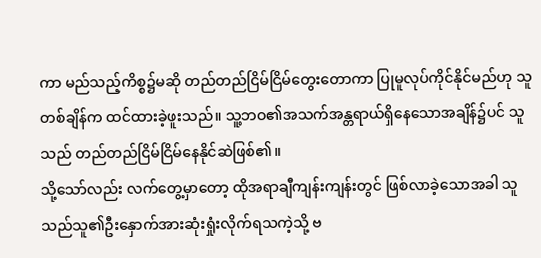ကာ မည်သည့်ကိစ္စ၌မဆို တည်တည်ငြိမ်ငြိမ်တွေးတောကာ ပြုမူလုပ်ကိုင်နိုင်မည်ဟု သူတစ်ချိန်က ထင်ထားခဲ့ဖူးသည်။ သူ့ဘဝ၏အသက်အန္တရာယ်ရှိနေသောအချိန်၌ပင် သူသည် တည်တည်ငြိမ်ငြိမ်နေနိုင်ဆဲဖြစ်၏။
သို့သော်လည်း လက်တွေ့မှာတော့ ထိုအရာချီကျန်းကျန်းတွင် ဖြစ်လာခဲ့သောအခါ သူသည်သူ၏ဦးနှောက်အားဆုံးရှုံးလိုက်ရသကဲ့သို့ ဗ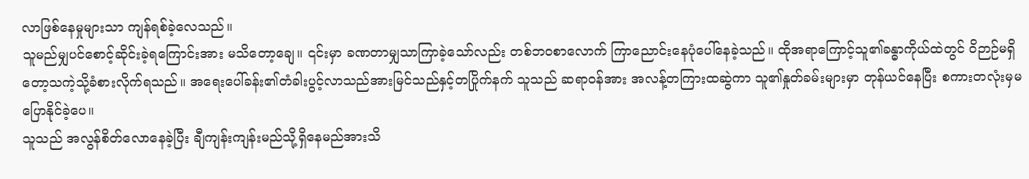လာဖြစ်နေမှုများသာ ကျန်ရစ်ခဲ့လေသည်။
သူမည်မျှပင်စောင့်ဆိုင်းခဲ့ရကြောင်းအား မသိတော့ချေ။ ၎င်းမှာ ခဏတာမျှသာကြာခဲ့သော်လည်း တစ်ဘဝစာလောက် ကြာညောင်းနေပုံပေါ်နေခဲ့သည်။ ထိုအရာကြောင့်သူ၏ခန္ဓာကိုယ်ထဲတွင် ဝိဉာဉ်မရှိတော့သကဲ့သို့ခံစားလိုက်ရသည်။ အရေးပေါ်ခန်း၏တံခါးပွင့်လာသည်အားမြင်သည်နှင့်တပြိုက်နက် သူသည် ဆရာဝန်အား အလန့်တကြားထဆွဲကာ သူ၏နှုတ်ခမ်းများမှာ တုန်ယင်နေပြီး စကားတလုံးမှမပြောနိုင်ခဲ့ပေ။
သူသည် အလွန်စိတ်လောနေခဲ့ပြီး ချီကျန်းကျန်းမည်သို့ရှိနေမည်အားသိ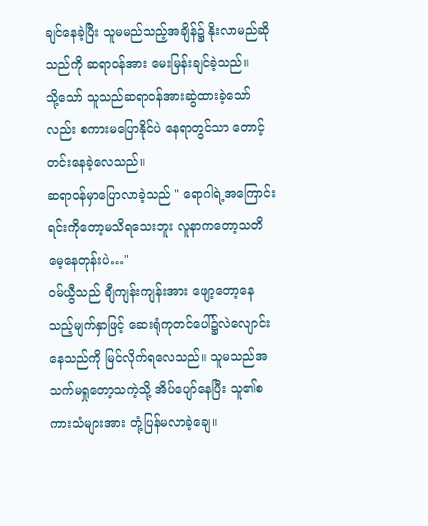ချင်နေခဲ့ပြီး သူမမည်သည့်အချိန်၌ နိုးလာမည်ဆိုသည်ကို ဆရာဝန်အား မေးမြန်းချင်ခဲ့သည်။
သို့သော် သူသည်ဆရာဝန်အားဆွဲထားခဲ့သော်လည်း စကားမပြောနိုင်ပဲ နေရာတွင်သာ တောင့်တင်းနေခဲ့လေသည်။
ဆရာဝန်မှာပြောလာခဲ့သည် " ရောဂါရဲ့အကြောင်းရင်းကိုတော့မသိရသေးဘူး လူနာကတော့သတိမေ့နေတုန်းပဲ…"
ဝမ်ယွီသည် ချီကျန်းကျန်းအား ဖျော့တော့နေသည့်မျက်နှာဖြင့် ဆေးရုံကုတင်ပေါ်၌လဲလျောင်းနေသည်ကို မြင်လိုက်ရလေသည်။ သူမသည်အသက်မရှုတော့သကဲ့သို့ အိပ်ပျော်နေပြီး သူ၏စကားသံများအား တုံ့ပြန်မလာခဲ့ချေ။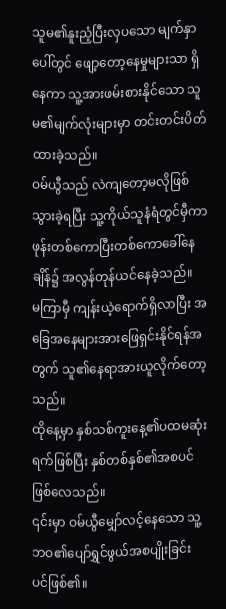သူမ၏နူးညံ့ပြီးလှပသော မျက်နှာပေါ်တွင် ဖျော့တော့နေမှုများသာ ရှိနေကာ သူ့အားဖမ်းစားနိုင်သော သူမ၏မျက်လုံးများမှာ တင်းတင်းပိတ်ထားခဲ့သည်။
ဝမ်ယွီသည် လဲကျတော့မလိုဖြစ်သွားခဲ့ရပြီး သူ့ကိုယ်သူနံရံတွင်မှီကာ ဖုန်းတစ်ကောပြီးတစ်ကောခေါ်နေချိန်၌ အလွန်တုန်ယင်နေခဲ့သည်။
မကြာမှီ ကျန်းယဲ့ရောက်ရှိလာပြီး အခြေအနေများအားဖြေရှင်းနိုင်ရန်အတွက် သူ၏နေရာအားယူလိုက်တော့သည်။
ထိုနေ့မှာ နှစ်သစ်ကူးနေ့၏ပထမဆုံးရက်ဖြစ်ပြီး နှစ်တစ်နှစ်၏အစပင်ဖြစ်လေသည်။
၎င်းမှာ ဝမ်ယွီမျှော်လင့်နေသော သူ့ဘဝ၏ပျော်ရွှင်ဖွယ်အစပျိုးခြင်းပင်ဖြစ်၏။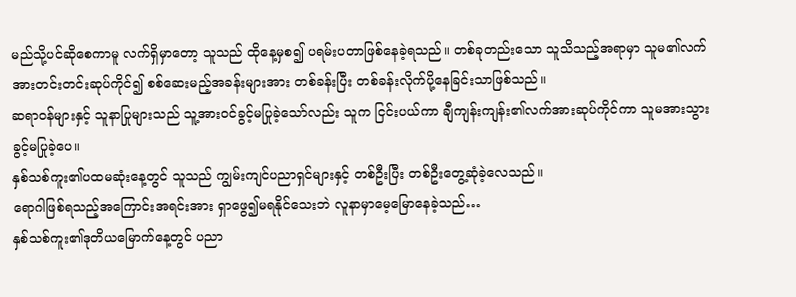မည်သို့ပင်ဆိုစေကာမူ လက်ရှိမှာတော့ သူသည် ထိုနေ့မှစ၍ ပရမ်းပတာဖြစ်နေခဲ့ရသည်။ တစ်ခုတည်းသော သူသိသည့်အရာမှာ သူမ၏လက်အားတင်းတင်းဆုပ်ကိုင်၍ စစ်ဆေးမည့်အခန်းများအား တစ်ခန်းပြီး တစ်ခန်းလိုက်ပို့နေခြင်းသာဖြစ်သည်။
ဆရာဝန်များနှင့် သူနာပြုများသည် သူ့အားဝင်ခွင့်မပြုခဲ့သော်လည်း သူက ငြင်းပယ်ကာ ချီကျန်းကျန်း၏လက်အားဆုပ်ကိုင်ကာ သူမအားသွားခွင့်မပြုခဲ့ပေ။
နှစ်သစ်ကူး၏ပထမဆုံးနေ့တွင် သူသည် ကျွမ်းကျင်ပညာရှင်များနှင့် တစ်ဦးပြီး တစ်ဦးတွေ့ဆုံခဲ့လေသည်။
ရောဂါဖြစ်ရသည့်အကြောင်းအရင်းအား ရှာဖွေ၍မရနိုင်သေးဘဲ လူနာမှာမေ့မြောနေခဲ့သည်…
နှစ်သစ်ကူး၏ဒုတိယမြောက်နေ့တွင် ပညာ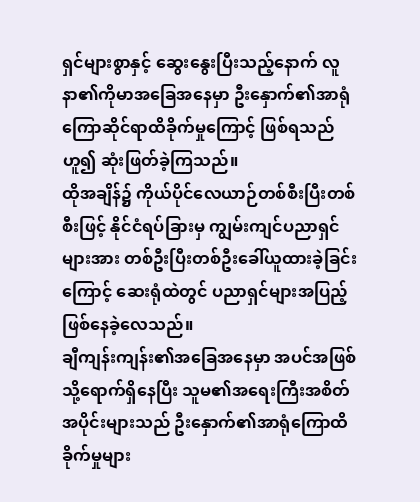ရှင်များစွာနှင့် ဆွေးနွေးပြီးသည့်နောက် လူနာ၏ကိုမာအခြေအနေမှာ ဦးနှောက်၏အာရုံကြောဆိုင်ရာထိခိုက်မှုကြောင့် ဖြစ်ရသည်ဟူ၍ ဆုံးဖြတ်ခဲ့ကြသည်။
ထိုအချိန်၌ ကိုယ်ပိုင်လေယာဉ်တစ်စီးပြီးတစ်စီးဖြင့် နိုင်ငံရပ်ခြားမှ ကျွမ်းကျင်ပညာရှင်များအား တစ်ဦးပြီးတစ်ဦးခေါ်ယူထားခဲ့ခြင်းကြောင့် ဆေးရုံထဲတွင် ပညာရှင်များအပြည့်ဖြစ်နေခဲ့လေသည်။
ချီကျန်းကျန်း၏အခြေအနေမှာ အပင်အဖြစ်သို့ရောက်ရှိနေပြီး သူမ၏အရေးကြီးအစိတ်အပိုင်းများသည် ဦးနှောက်၏အာရုံကြောထိခိုက်မှုများ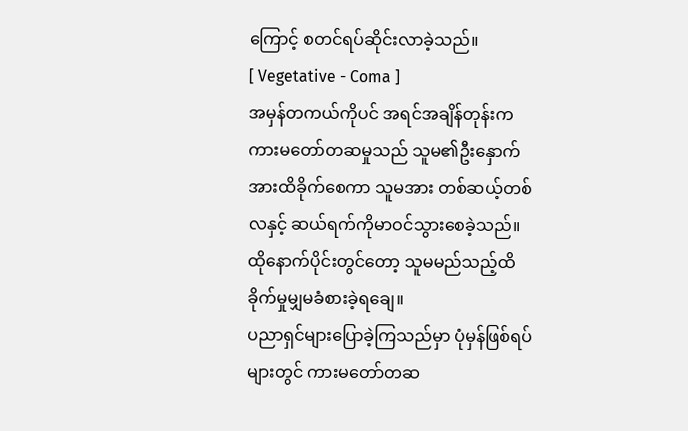ကြောင့် စတင်ရပ်ဆိုင်းလာခဲ့သည်။
[ Vegetative - Coma ]
အမှန်တကယ်ကိုပင် အရင်အချိန်တုန်းက ကားမတော်တဆမှုသည် သူမ၏ဦးနှောက်အားထိခိုက်စေကာ သူမအား တစ်ဆယ့်တစ်လနှင့် ဆယ်ရက်ကိုမာဝင်သွားစေခဲ့သည်။ ထိုနောက်ပိုင်းတွင်တော့ သူမမည်သည့်ထိခိုက်မှုမျှမခံစားခဲ့ရချေ။
ပညာရှင်များပြောခဲ့ကြသည်မှာ ပုံမှန်ဖြစ်ရပ်များတွင် ကားမတော်တဆ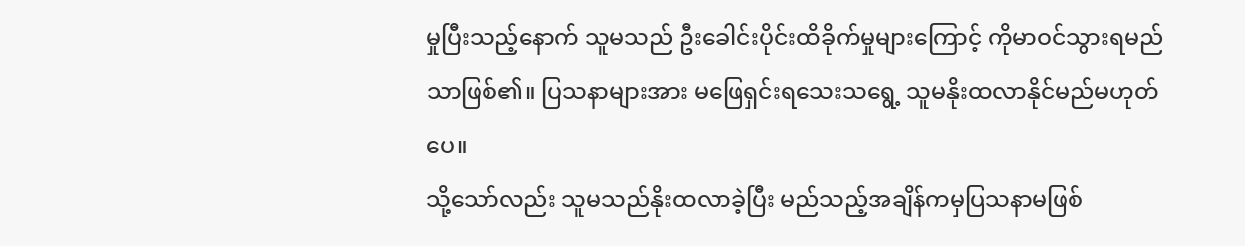မှုပြီးသည့်နောက် သူမသည် ဦးခေါင်းပိုင်းထိခိုက်မှုများကြောင့် ကိုမာဝင်သွားရမည်သာဖြစ်၏။ ပြသနာများအား မဖြေရှင်းရသေးသရွေ့ သူမနိုးထလာနိုင်မည်မဟုတ်ပေ။
သို့သော်လည်း သူမသည်နိုးထလာခဲ့ပြီး မည်သည့်အချိန်ကမှပြသနာမဖြစ်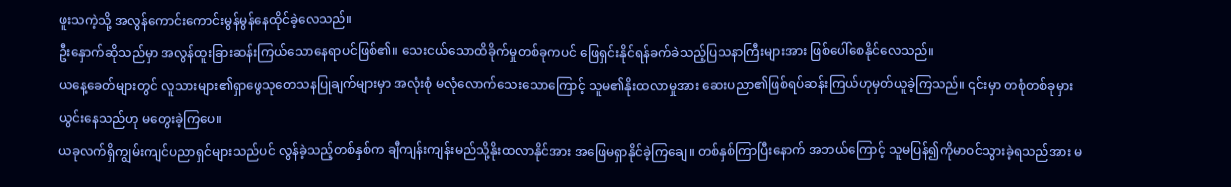ဖူးသကဲ့သို့ အလွန်ကောင်းကောင်းမွန်မွန်နေထိုင်ခဲ့လေသည်။
ဦးနှောက်ဆိုသည်မှာ အလွန်ထူးခြားဆန်းကြယ်သောနေရာပင်ဖြစ်၏။ သေးငယ်သောထိခိုက်မှုတစ်ခုကပင် ဖြေရှင်းနိုင်ရန်ခက်ခဲသည့်ပြသနာကြီးများအား ဖြစ်ပေါ်စေနိုင်လေသည်။
ယနေ့ခေတ်များတွင် လူသားများ၏ရှာဖွေသုတေသနပြုချက်များမှာ အလုံးစုံ မလုံလောက်သေးသောကြောင့် သူမ၏နိုးထလာမှုအား ဆေးပညာ၏ဖြစ်ရပ်ဆန်းကြယ်ဟုမှတ်ယူခဲ့ကြသည်။ ၎င်းမှာ တစုံတစ်ခုမှားယွင်းနေသည်ဟု မတွေးခဲ့ကြပေ။
ယခုလက်ရှိကျွမ်းကျင်ပညာရှင်များသည်ပင် လွန်ခဲ့သည့်တစ်နှစ်က ချီကျန်းကျန်းမည်သို့နိုးထလာနိုင်အား အဖြေမရှာနိုင်ခဲ့ကြချေ။ တစ်နှစ်ကြာပြီးနောက် အဘယ်ကြောင့် သူမပြန်၍ကိုမာဝင်သွားခဲ့ရသည်အား မ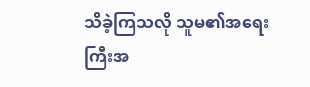သိခဲ့ကြသလို သူမ၏အရေးကြီးအ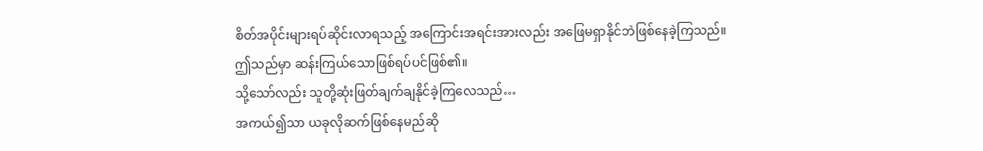စိတ်အပိုင်းများရပ်ဆိုင်းလာရသည့် အကြောင်းအရင်းအားလည်း အဖြေမရှာနိုင်ဘဲဖြစ်နေခဲ့ကြသည်။
ဤသည်မှာ ဆန်းကြယ်သောဖြစ်ရပ်ပင်ဖြစ်၏။
သို့သော်လည်း သူတို့ဆုံးဖြတ်ချက်ချနိုင်ခဲ့ကြလေသည်…
အကယ်၍သာ ယခုလိုဆက်ဖြစ်နေမည်ဆို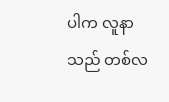ပါက လူနာသည် တစ်လ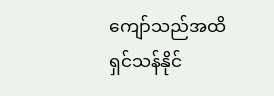ကျော်သည်အထိရှင်သန်နိုင်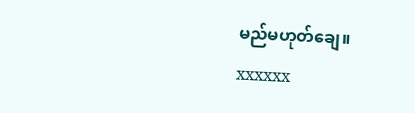မည်မဟုတ်ချေ။
xxxxxx